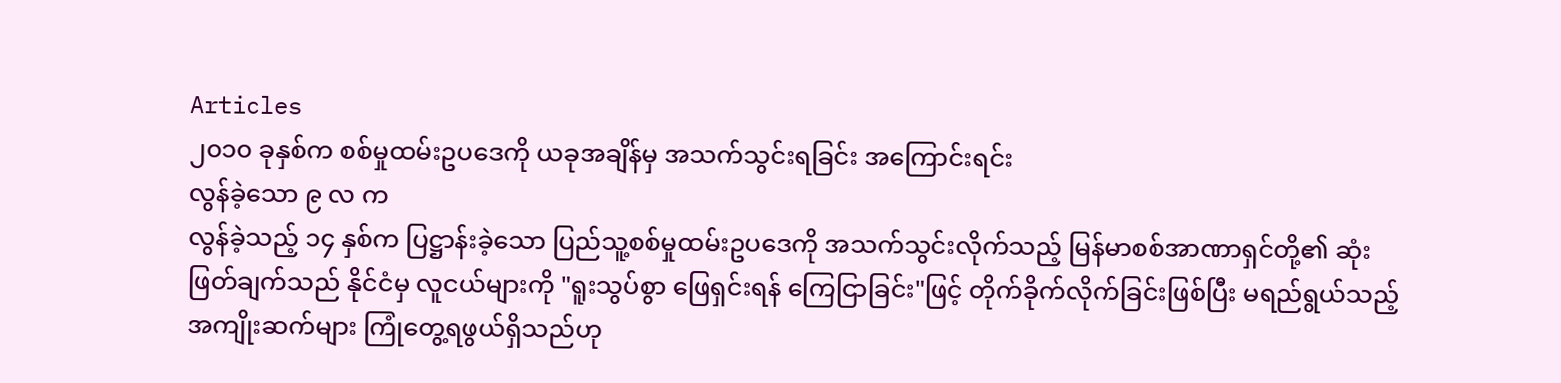Articles
၂၀၁၀ ခုနှစ်က စစ်မှုထမ်းဥပဒေကို ယခုအချိန်မှ အသက်သွင်းရခြင်း အကြောင်းရင်း
လွန်ခဲ့သော ၉ လ က
လွန်ခဲ့သည့် ၁၄ နှစ်က ပြဋ္ဌာန်းခဲ့သော ပြည်သူ့စစ်မှုထမ်းဥပဒေကို အသက်သွင်းလိုက်သည့် မြန်မာစစ်အာဏာရှင်တို့၏ ဆုံးဖြတ်ချက်သည် နိုင်ငံမှ လူငယ်များကို "ရူးသွပ်စွာ ဖြေရှင်းရန် ကြေငြာခြင်း"ဖြင့် တိုက်ခိုက်လိုက်ခြင်းဖြစ်ပြီး မရည်ရွယ်သည့် အကျိုးဆက်များ ကြုံတွေ့ရဖွယ်ရှိသည်ဟု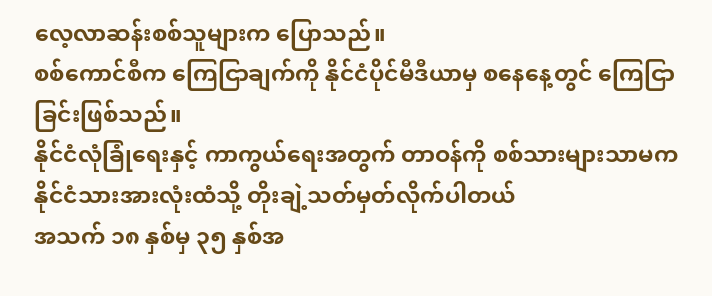လေ့လာဆန်းစစ်သူများက ပြောသည်။
စစ်ကောင်စီက ကြေငြာချက်ကို နိုင်ငံပိုင်မီဒီယာမှ စနေနေ့တွင် ကြေငြာခြင်းဖြစ်သည်။
နိုင်ငံလုံခြုံရေးနှင့် ကာကွယ်ရေးအတွက် တာဝန်ကို စစ်သားများသာမက နိုင်ငံသားအားလုံးထံသို့ တိုးချဲ့သတ်မှတ်လိုက်ပါတယ်
အသက် ၁၈ နှစ်မှ ၃၅ နှစ်အ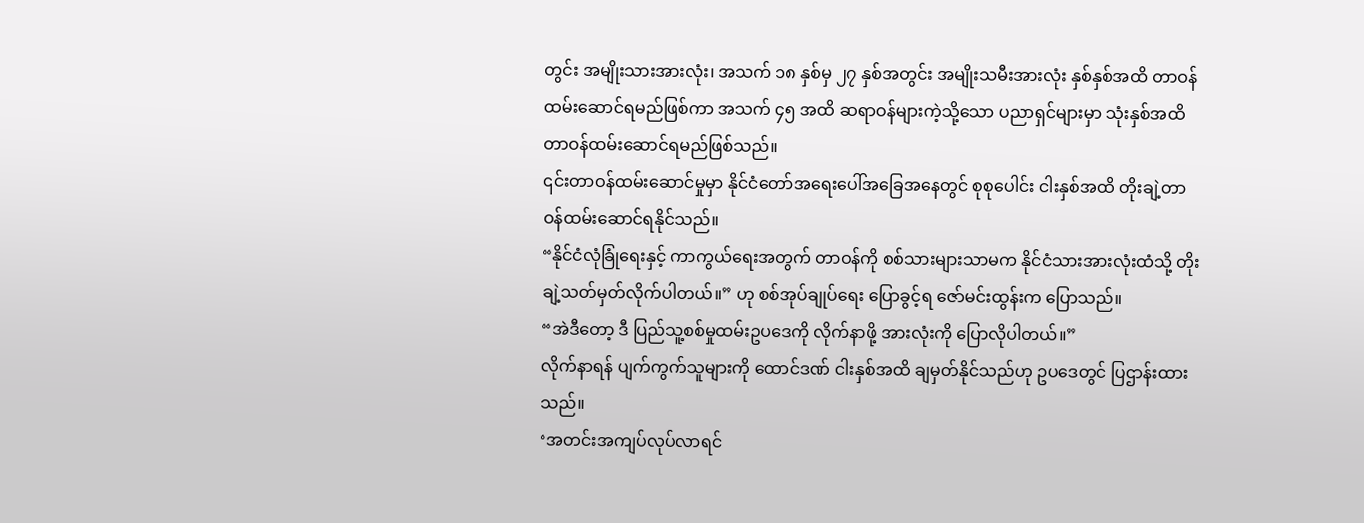တွင်း အမျိုးသားအားလုံး၊ အသက် ၁၈ နှစ်မှ ၂၇ နှစ်အတွင်း အမျိုးသမီးအားလုံး နှစ်နှစ်အထိ တာဝန်ထမ်းဆောင်ရမည်ဖြစ်ကာ အသက် ၄၅ အထိ ဆရာဝန်များကဲ့သို့သော ပညာရှင်များမှာ သုံးနှစ်အထိ တာဝန်ထမ်းဆောင်ရမည်ဖြစ်သည်။
၎င်းတာဝန်ထမ်းဆောင်မှုမှာ နိုင်ငံတော်အရေးပေါ်အခြေအနေတွင် စုစုပေါင်း ငါးနှစ်အထိ တိုးချဲ့တာဝန်ထမ်းဆောင်ရနိုင်သည်။
“နိုင်ငံလုံခြုံရေးနှင့် ကာကွယ်ရေးအတွက် တာဝန်ကို စစ်သားများသာမက နိုင်ငံသားအားလုံးထံသို့ တိုးချဲ့သတ်မှတ်လိုက်ပါတယ်။” ဟု စစ်အုပ်ချုပ်ရေး ပြောခွင့်ရ ဇော်မင်းထွန်းက ပြောသည်။
“အဲဒီတော့ ဒီ ပြည်သူ့စစ်မှုထမ်းဥပဒေကို လိုက်နာဖို့ အားလုံးကို ပြောလိုပါတယ်။”
လိုက်နာရန် ပျက်ကွက်သူများကို ထောင်ဒဏ် ငါးနှစ်အထိ ချမှတ်နိုင်သည်ဟု ဥပဒေတွင် ပြဌာန်းထားသည်။
‘အတင်းအကျပ်လုပ်လာရင်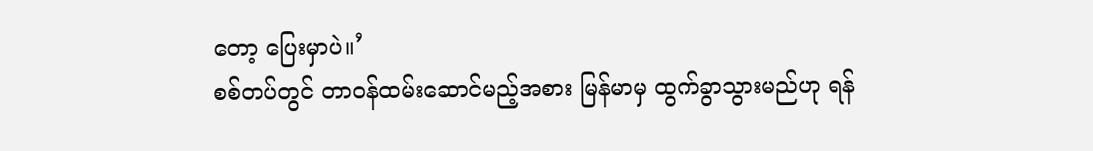တော့ ပြေးမှာပဲ။’
စစ်တပ်တွင် တာဝန်ထမ်းဆောင်မည့်အစား မြန်မာမှ ထွက်ခွာသွားမည်ဟု ရန်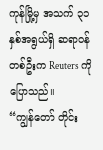ကုန်မြို့မှ အသက် ၃၁ နှစ်အရွယ်ရှိ ဆရာဝန်တစ်ဦးက Reuters ကို ပြောသည်။
“ကျွန်တော် တိုင်း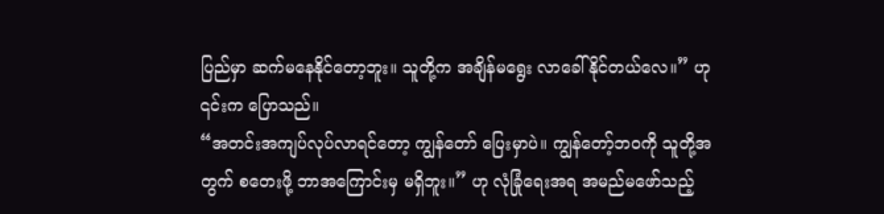ပြည်မှာ ဆက်မနေနိုင်တော့ဘူး။ သူတို့က အချိန်မရွေး လာခေါ်နိုင်တယ်လေ။” ဟု ၎င်းက ပြောသည်။
“အတင်းအကျပ်လုပ်လာရင်တော့ ကျွန်တော် ပြေးမှာပဲ။ ကျွန်တော့်ဘဝကို သူတို့အတွက် စတေးဖို့ ဘာအကြောင်းမှ မရှိဘူး။” ဟု လုံခြုံရေးအရ အမည်မဖော်သည့်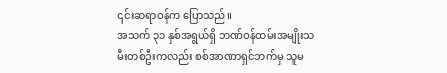၎င်းဆရာဝန်က ပြောသည်။
အသက် ၃၁ နှစ်အရွယ်ရှိ ဘဏ်ဝန်ထမ်းအမျိုးသမီးတစ်ဦးကလည်း စစ်အာဏာရှင်ဘက်မှ သူမ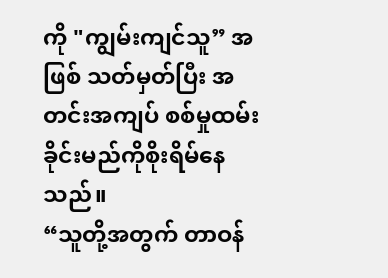ကို "ကျွမ်းကျင်သူ” အဖြစ် သတ်မှတ်ပြီး အတင်းအကျပ် စစ်မှုထမ်းခိုင်းမည်ကိုစိုးရိမ်နေသည်။
“သူတို့အတွက် တာဝန်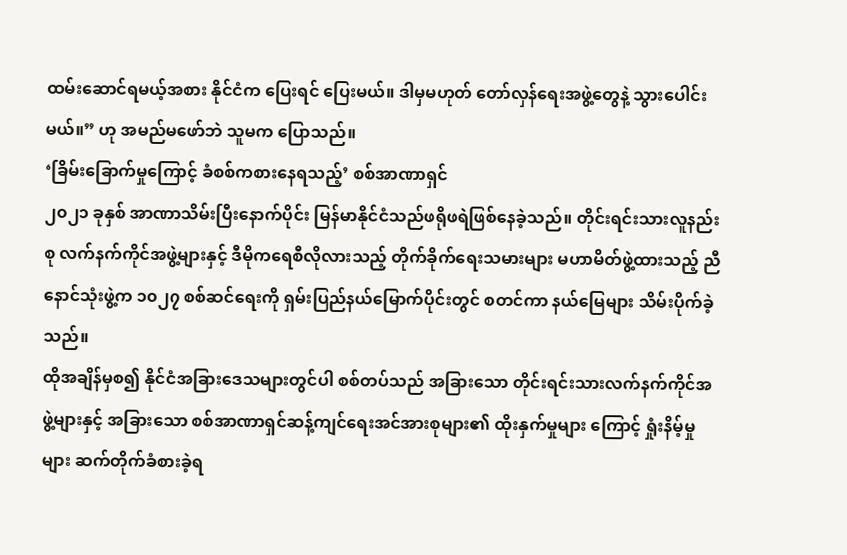ထမ်းဆောင်ရမယ့်အစား နိုင်ငံက ပြေးရင် ပြေးမယ်။ ဒါမှမဟုတ် တော်လှန်ရေးအဖွဲ့တွေနဲ့ သွားပေါင်းမယ်။” ဟု အမည်မဖော်ဘဲ သူမက ပြောသည်။
‘ခြိမ်းခြောက်မှုကြောင့် ခံစစ်ကစားနေရသည့်’ စစ်အာဏာရှင်
၂၀၂၁ ခုနှစ် အာဏာသိမ်းပြီးနောက်ပိုင်း မြန်မာနိုင်ငံသည်ဖရိုဖရဲဖြစ်နေခဲ့သည်။ တိုင်းရင်းသားလူနည်းစု လက်နက်ကိုင်အဖွဲ့များနှင့် ဒီမိုကရေစီလိုလားသည့် တိုက်ခိုက်ရေးသမားများ မဟာမိတ်ဖွဲ့ထားသည့် ညီနောင်သုံးဖွဲ့က ၁၀၂၇ စစ်ဆင်ရေးကို ရှမ်းပြည်နယ်မြောက်ပိုင်းတွင် စတင်ကာ နယ်မြေများ သိမ်းပိုက်ခဲ့သည်။
ထိုအချိန်မှစ၍ နိုင်ငံအခြားဒေသများတွင်ပါ စစ်တပ်သည် အခြားသော တိုင်းရင်းသားလက်နက်ကိုင်အဖွဲ့များနှင့် အခြားသော စစ်အာဏာရှင်ဆန့်ကျင်ရေးအင်အားစုများ၏ ထိုးနှက်မှုများ ကြောင့် ရှုံးနိမ့်မှုများ ဆက်တိုက်ခံစားခဲ့ရ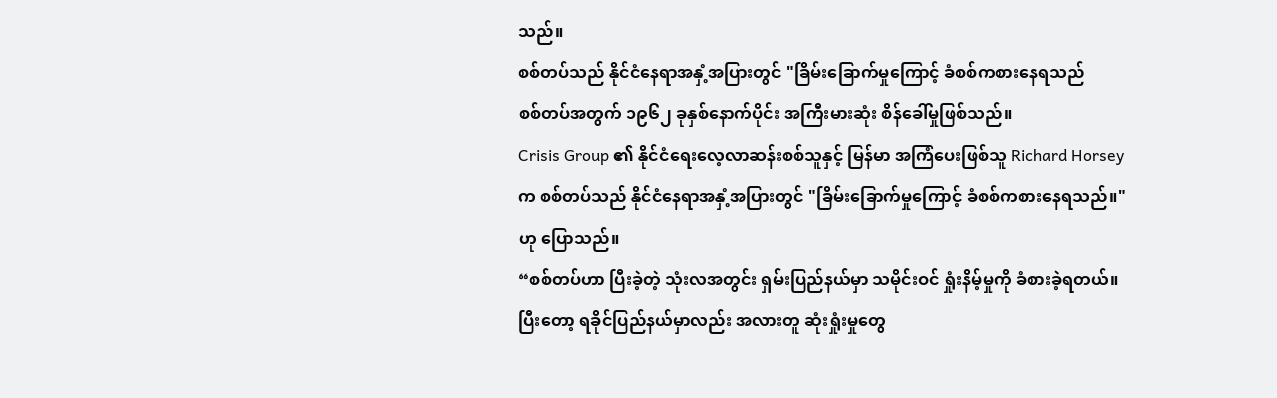သည်။
စစ်တပ်သည် နိုင်ငံနေရာအနှံ့အပြားတွင် "ခြိမ်းခြောက်မှုကြောင့် ခံစစ်ကစားနေရသည်
စစ်တပ်အတွက် ၁၉၆၂ ခုနှစ်နောက်ပိုင်း အကြီးမားဆုံး စိန်ခေါ်မှုဖြစ်သည်။
Crisis Group ၏ နိုင်ငံရေးလေ့လာဆန်းစစ်သူနှင့် မြန်မာ အကြံပေးဖြစ်သူ Richard Horsey က စစ်တပ်သည် နိုင်ငံနေရာအနှံ့အပြားတွင် "ခြိမ်းခြောက်မှုကြောင့် ခံစစ်ကစားနေရသည်။"ဟု ပြောသည်။
“စစ်တပ်ဟာ ပြီးခဲ့တဲ့ သုံးလအတွင်း ရှမ်းပြည်နယ်မှာ သမိုင်းဝင် ရှုံးနိမ့်မှုကို ခံစားခဲ့ရတယ်။ ပြီးတော့ ရခိုင်ပြည်နယ်မှာလည်း အလားတူ ဆုံးရှုံးမှုတွေ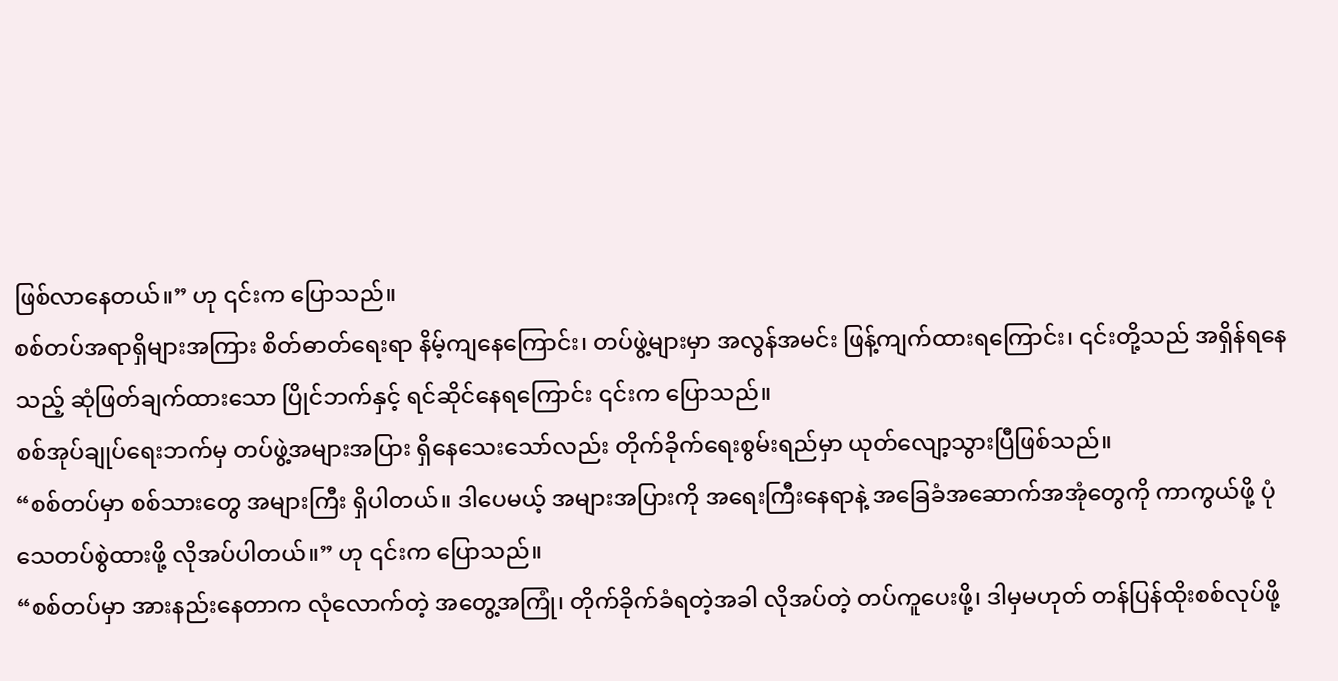ဖြစ်လာနေတယ်။” ဟု ၎င်းက ပြောသည်။
စစ်တပ်အရာရှိများအကြား စိတ်ဓာတ်ရေးရာ နိမ့်ကျနေကြောင်း၊ တပ်ဖွဲ့များမှာ အလွန်အမင်း ဖြန့်ကျက်ထားရကြောင်း၊ ၎င်းတို့သည် အရှိန်ရနေသည့် ဆုံဖြတ်ချက်ထားသော ပြိုင်ဘက်နှင့် ရင်ဆိုင်နေရကြောင်း ၎င်းက ပြောသည်။
စစ်အုပ်ချုပ်ရေးဘက်မှ တပ်ဖွဲ့အများအပြား ရှိနေသေးသော်လည်း တိုက်ခိုက်ရေးစွမ်းရည်မှာ ယုတ်လျော့သွားပြီဖြစ်သည်။
“စစ်တပ်မှာ စစ်သားတွေ အများကြီး ရှိပါတယ်။ ဒါပေမယ့် အများအပြားကို အရေးကြီးနေရာနဲ့ အခြေခံအဆောက်အအုံတွေကို ကာကွယ်ဖို့ ပုံသေတပ်စွဲထားဖို့ လိုအပ်ပါတယ်။” ဟု ၎င်းက ပြောသည်။
“စစ်တပ်မှာ အားနည်းနေတာက လုံလောက်တဲ့ အတွေ့အကြုံ၊ တိုက်ခိုက်ခံရတဲ့အခါ လိုအပ်တဲ့ တပ်ကူပေးဖို့၊ ဒါမှမဟုတ် တန်ပြန်ထိုးစစ်လုပ်ဖို့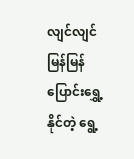လျင်လျင်မြန်မြန် ပြောင်းရွှေ့နိုင်တဲ့ ရွေ့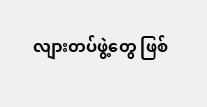လျားတပ်ဖွဲ့တွေ ဖြစ်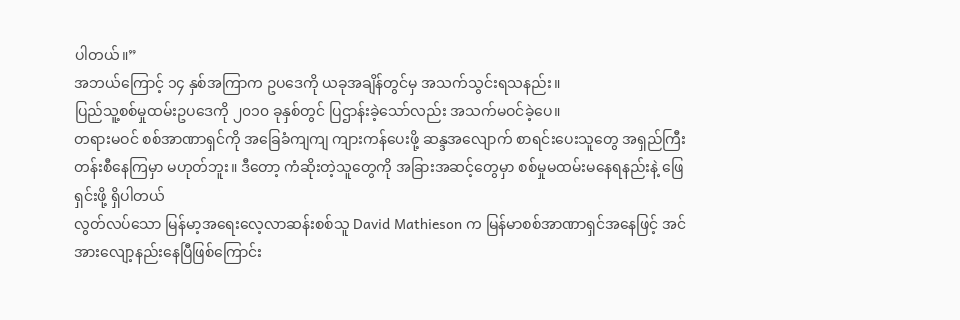ပါတယ်။”
အဘယ်ကြောင့် ၁၄ နှစ်အကြာက ဥပဒေကို ယခုအချိန်တွင်မှ အသက်သွင်းရသနည်း။
ပြည်သူ့စစ်မှုထမ်းဥပဒေကို ၂၀၁၀ ခုနှစ်တွင် ပြဌာန်းခဲ့သော်လည်း အသက်မဝင်ခဲ့ပေ။
တရားမဝင် စစ်အာဏာရှင်ကို အခြေခံကျကျ ကျားကန်ပေးဖို့ ဆန္ဒအလျောက် စာရင်းပေးသူတွေ အရှည်ကြီး တန်းစီနေကြမှာ မဟုတ်ဘူး။ ဒီတော့ ကံဆိုးတဲ့သူတွေကို အခြားအဆင့်တွေမှာ စစ်မှုမထမ်းမနေရနည်းနဲ့ ဖြေရှင်းဖို့ ရှိပါတယ်
လွတ်လပ်သော မြန်မာ့အရေးလေ့လာဆန်းစစ်သူ David Mathieson က မြန်မာစစ်အာဏာရှင်အနေဖြင့် အင်အားလျော့နည်းနေပြီဖြစ်ကြောင်း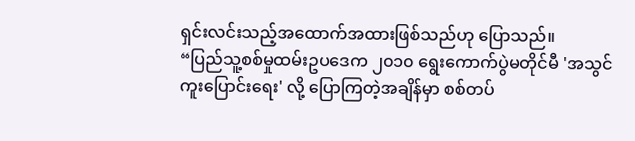ရှင်းလင်းသည့်အထောက်အထားဖြစ်သည်ဟု ပြောသည်။
“ပြည်သူ့စစ်မှုထမ်းဥပဒေက ၂၀၁၀ ရွေးကောက်ပွဲမတိုင်မီ 'အသွင်ကူးပြောင်းရေး' လို့ ပြောကြတဲ့အချိန်မှာ စစ်တပ်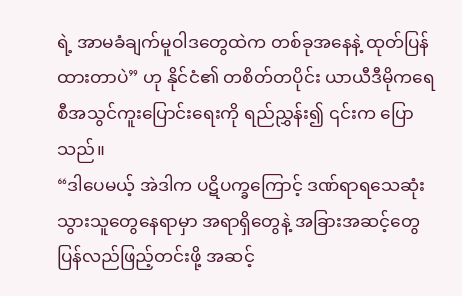ရဲ့ အာမခံချက်မူဝါဒတွေထဲက တစ်ခုအနေနဲ့ ထုတ်ပြန်ထားတာပဲ” ဟု နိုင်ငံ၏ တစိတ်တပိုင်း ယာယီဒီမိုကရေစီအသွင်ကူးပြောင်းရေးကို ရည်ညွှန်း၍ ၎င်းက ပြောသည်။
“ဒါပေမယ့် အဲဒါက ပဋိပက္ခကြောင့် ဒဏ်ရာရသေဆုံးသွားသူတွေနေရာမှာ အရာရှိတွေနဲ့ အခြားအဆင့်တွေ ပြန်လည်ဖြည့်တင်းဖို့ အဆင့်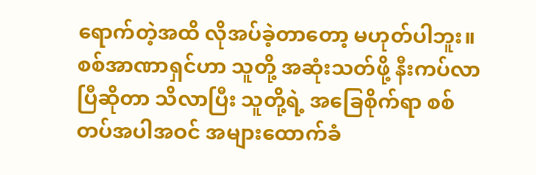ရောက်တဲ့အထိ လိုအပ်ခဲ့တာတော့ မဟုတ်ပါဘူး။
စစ်အာဏာရှင်ဟာ သူတို့ အဆုံးသတ်ဖို့ နီးကပ်လာပြီဆိုတာ သိလာပြီး သူတို့ရဲ့ အခြေစိုက်ရာ စစ်တပ်အပါအဝင် အများထောက်ခံ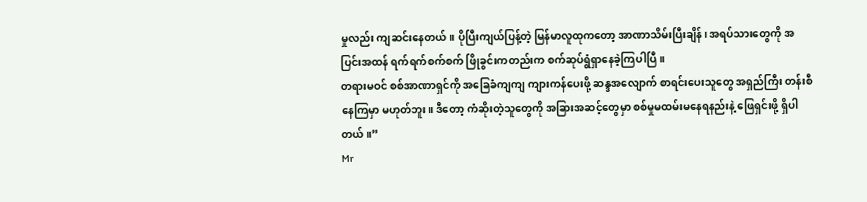မှုလည်း ကျဆင်းနေတယ်။ ပိုပြီးကျယ်ပြန့်တဲ့ မြန်မာလူထုကတော့ အာဏာသိမ်းပြီးချိန်၊ အရပ်သားတွေကို အပြင်းအထန် ရက်ရက်စက်စက် ဖြိုခွင်းကတည်းက စက်ဆုပ်ရွံရှာနေခဲ့ကြပါပြီ။
တရားမဝင် စစ်အာဏာရှင်ကို အခြေခံကျကျ ကျားကန်ပေးဖို့ ဆန္ဒအလျောက် စာရင်းပေးသူတွေ အရှည်ကြီး တန်းစီနေကြမှာ မဟုတ်ဘူး။ ဒီတော့ ကံဆိုးတဲ့သူတွေကို အခြားအဆင့်တွေမှာ စစ်မှုမထမ်းမနေရနည်းနဲ့ ဖြေရှင်းဖို့ ရှိပါတယ်။”
Mr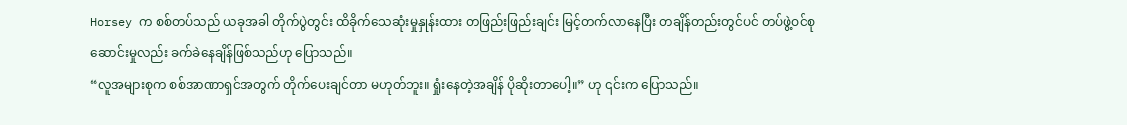Horsey က စစ်တပ်သည် ယခုအခါ တိုက်ပွဲတွင်း ထိခိုက်သေဆုံးမှုနှုန်းထား တဖြည်းဖြည်းချင်း မြင့်တက်လာနေပြီး တချိန်တည်းတွင်ပင် တပ်ဖွဲ့ဝင်စုဆောင်းမှုလည်း ခက်ခဲနေချိန်ဖြစ်သည်ဟု ပြောသည်။
“လူအများစုက စစ်အာဏာရှင်အတွက် တိုက်ပေးချင်တာ မဟုတ်ဘူး။ ရှုံးနေတဲ့အချိန် ပိုဆိုးတာပေါ့။” ဟု ၎င်းက ပြောသည်။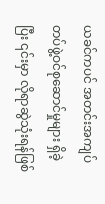ယခင်ကပင် အတင်းအကျပ် တပ်ဖွဲ့ဝင်စုဆောင်မှုများ ရှိခဲ့ပြီး ၎င်းမှာ လိုရာဆွဲသုံးရန်ဖြစ်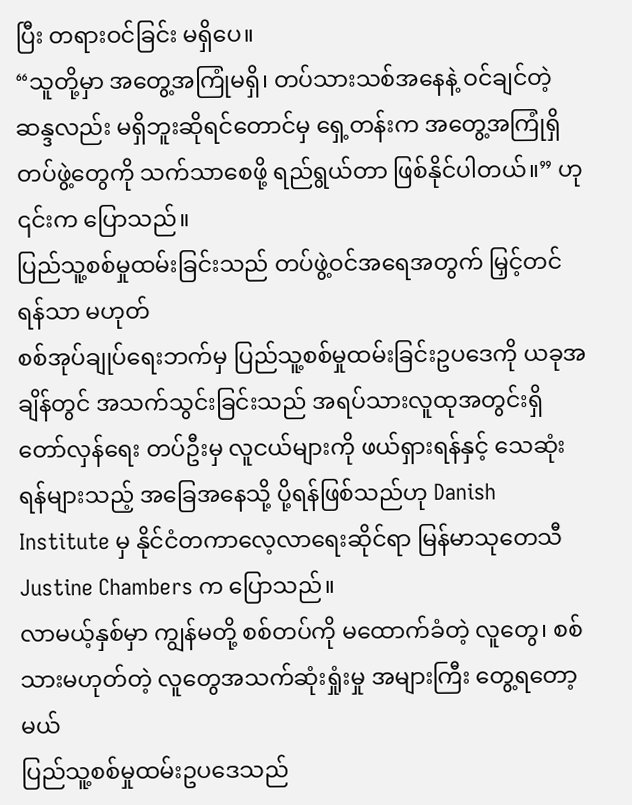ပြီး တရားဝင်ခြင်း မရှိပေ။
“သူတို့မှာ အတွေ့အကြုံမရှိ၊ တပ်သားသစ်အနေနဲ့ ဝင်ချင်တဲ့ ဆန္ဒလည်း မရှိဘူးဆိုရင်တောင်မှ ရှေ့တန်းက အတွေ့အကြုံရှိတပ်ဖွဲ့တွေကို သက်သာစေဖို့ ရည်ရွယ်တာ ဖြစ်နိုင်ပါတယ်။” ဟု ၎င်းက ပြောသည်။
ပြည်သူ့စစ်မှုထမ်းခြင်းသည် တပ်ဖွဲ့ဝင်အရေအတွက် မြှင့်တင်ရန်သာ မဟုတ်
စစ်အုပ်ချုပ်ရေးဘက်မှ ပြည်သူ့စစ်မှုထမ်းခြင်းဥပဒေကို ယခုအချိန်တွင် အသက်သွင်းခြင်းသည် အရပ်သားလူထုအတွင်းရှိ တော်လှန်ရေး တပ်ဦးမှ လူငယ်များကို ဖယ်ရှားရန်နှင့် သေဆုံးရန်များသည့် အခြေအနေသို့ ပို့ရန်ဖြစ်သည်ဟု Danish Institute မှ နိုင်ငံတကာလေ့လာရေးဆိုင်ရာ မြန်မာသုတေသီ Justine Chambers က ပြောသည်။
လာမယ့်နှစ်မှာ ကျွန်မတို့ စစ်တပ်ကို မထောက်ခံတဲ့ လူတွေ၊ စစ်သားမဟုတ်တဲ့ လူတွေအသက်ဆုံးရှုံးမှု အများကြီး တွေ့ရတော့မယ်
ပြည်သူ့စစ်မှုထမ်းဥပဒေသည်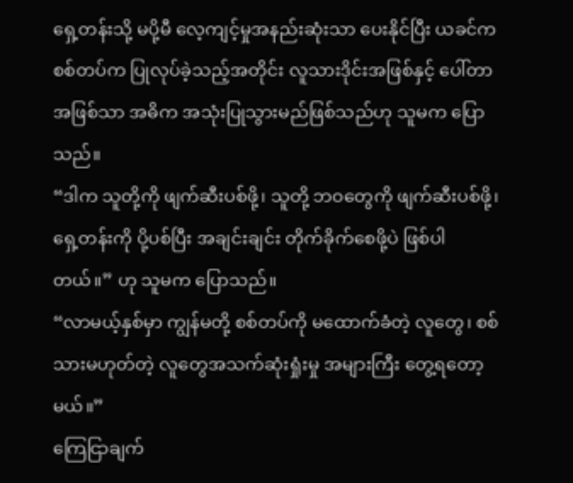ရှေ့တန်းသို့ မပို့မီ လေ့ကျင့်မှုအနည်းဆုံးသာ ပေးနိုင်ပြီး ယခင်က စစ်တပ်က ပြုလုပ်ခဲ့သည့်အတိုင်း လူသားဒိုင်းအဖြစ်နှင့် ပေါ်တာ အဖြစ်သာ အဓိက အသုံးပြုသွားမည်ဖြစ်သည်ဟု သူမက ပြောသည်။
“ဒါက သူတို့ကို ဖျက်ဆီးပစ်ဖို့၊ သူတို့ ဘဝတွေကို ဖျက်ဆီးပစ်ဖို့၊ ရှေ့တန်းကို ပို့ပစ်ပြီး အချင်းချင်း တိုက်ခိုက်စေဖို့ပဲ ဖြစ်ပါတယ်။” ဟု သူမက ပြောသည်။
“လာမယ့်နှစ်မှာ ကျွန်မတို့ စစ်တပ်ကို မထောက်ခံတဲ့ လူတွေ၊ စစ်သားမဟုတ်တဲ့ လူတွေအသက်ဆုံးရှုံးမှု အများကြီး တွေ့ရတော့မယ်။”
ကြေငြာချက်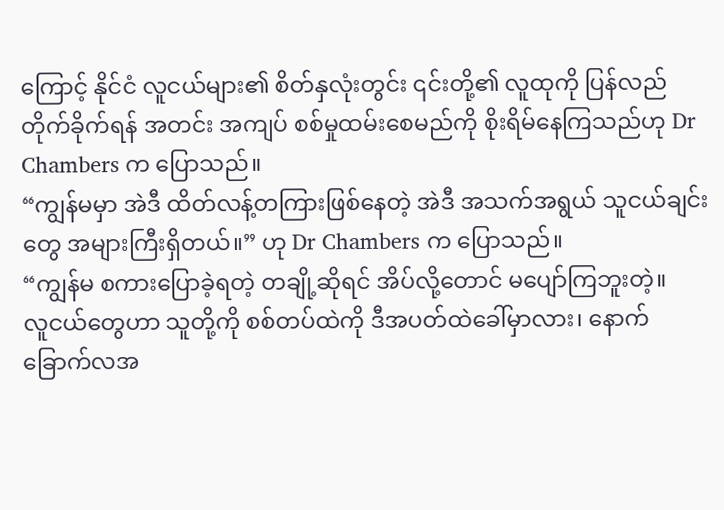ကြောင့် နိုင်ငံ လူငယ်များ၏ စိတ်နှလုံးတွင်း ၎င်းတို့၏ လူထုကို ပြန်လည်တိုက်ခိုက်ရန် အတင်း အကျပ် စစ်မှုထမ်းစေမည်ကို စိုးရိမ်နေကြသည်ဟု Dr Chambers က ပြောသည်။
“ကျွန်မမှာ အဲဒီ ထိတ်လန့်တကြားဖြစ်နေတဲ့ အဲဒီ အသက်အရွယ် သူငယ်ချင်းတွေ အများကြီးရှိတယ်။” ဟု Dr Chambers က ပြောသည်။
“ကျွန်မ စကားပြောခဲ့ရတဲ့ တချို့ဆိုရင် အိပ်လို့တောင် မပျော်ကြဘူးတဲ့။
လူငယ်တွေဟာ သူတို့ကို စစ်တပ်ထဲကို ဒီအပတ်ထဲခေါ်မှာလား၊ နောက်ခြောက်လအ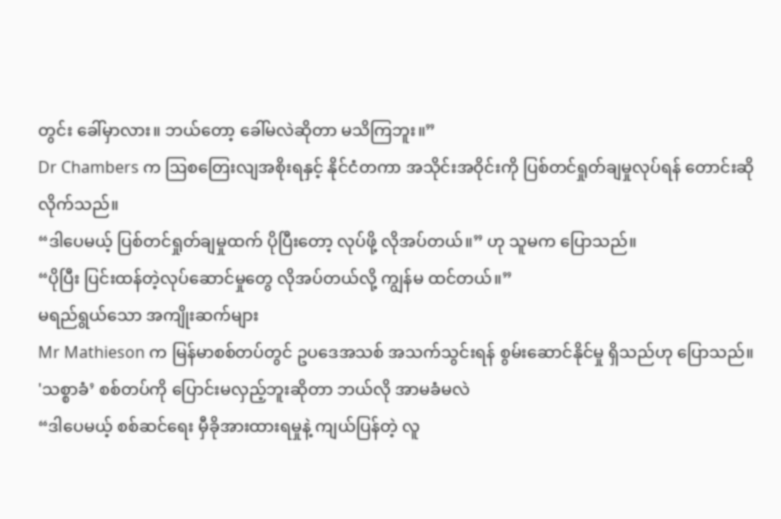တွင်း ခေါ်မှာလား။ ဘယ်တော့ ခေါ်မလဲဆိုတာ မသိကြဘူး။”
Dr Chambers က ဩစတြေးလျအစိုးရနှင့် နိုင်ငံတကာ အသိုင်းအဝိုင်းကို ပြစ်တင်ရှုတ်ချမှုလုပ်ရန် တောင်းဆိုလိုက်သည်။
“ဒါပေမယ့် ပြစ်တင်ရှုတ်ချမှုထက် ပိုပြီးတော့ လုပ်ဖို့ လိုအပ်တယ်။” ဟု သူမက ပြောသည်။
“ပိုပြီး ပြင်းထန်တဲ့လုပ်ဆောင်မှုတွေ လိုအပ်တယ်လို့ ကျွန်မ ထင်တယ်။”
မရည်ရွယ်သော အကျိုးဆက်များ
Mr Mathieson က မြန်မာစစ်တပ်တွင် ဥပဒေအသစ် အသက်သွင်းရန် စွမ်းဆောင်နိုင်မှု ရှိသည်ဟု ပြောသည်။
'သစ္စာခံ’ စစ်တပ်ကို ပြောင်းမလှည့်ဘူးဆိုတာ ဘယ်လို အာမခံမလဲ
“ဒါပေမယ့် စစ်ဆင်ရေး မှီခိုအားထားရမှုနဲ့ ကျယ်ပြန်တဲ့ လူ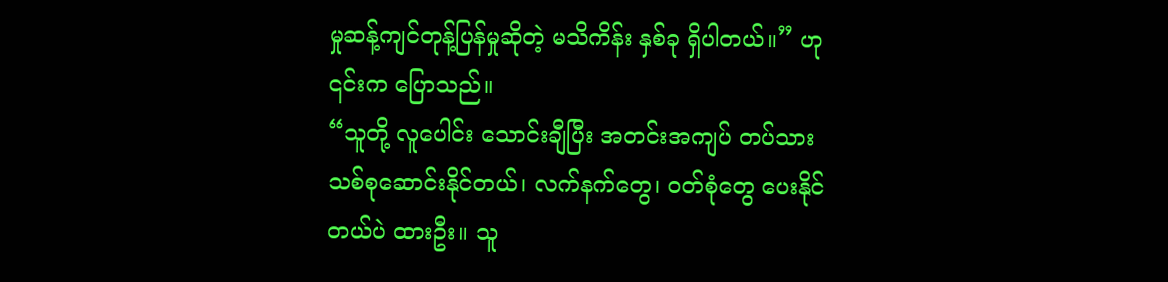မှုဆန့်ကျင်တုန့်ပြန်မှုဆိုတဲ့ မသိကိန်း နှစ်ခု ရှိပါတယ်။” ဟု ၎င်းက ပြောသည်။
“သူတို့ လူပေါင်း သောင်းချီပြီး အတင်းအကျပ် တပ်သားသစ်စုဆောင်းနိုင်တယ်၊ လက်နက်တွေ၊ ဝတ်စုံတွေ ပေးနိုင်တယ်ပဲ ထားဦး။ သူ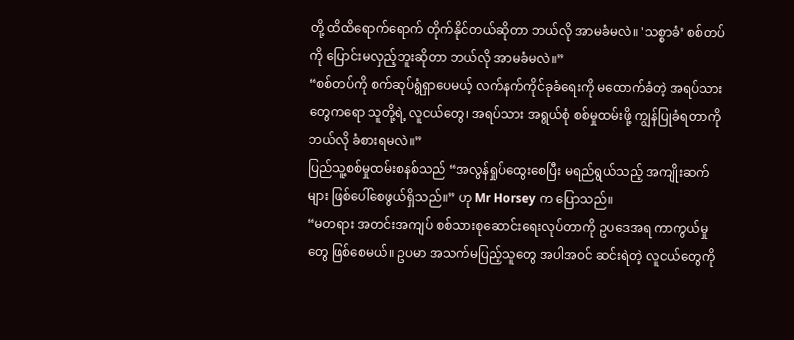တို့ ထိထိရောက်ရောက် တိုက်နိုင်တယ်ဆိုတာ ဘယ်လို အာမခံမလဲ။ 'သစ္စာခံ’ စစ်တပ်ကို ပြောင်းမလှည့်ဘူးဆိုတာ ဘယ်လို အာမခံမလဲ။”
“စစ်တပ်ကို စက်ဆုပ်ရွံရှာပေမယ့် လက်နက်ကိုင်ခုခံရေးကို မထောက်ခံတဲ့ အရပ်သားတွေကရော သူတို့ရဲ့ လူငယ်တွေ၊ အရပ်သား အရွယ်စုံ စစ်မှုထမ်းဖို့ ကျွန်ပြုခံရတာကို ဘယ်လို ခံစားရမလဲ။”
ပြည်သူ့စစ်မှုထမ်းစနစ်သည် “အလွန်ရှုပ်ထွေးစေပြီး မရည်ရွယ်သည့် အကျိုးဆက်များ ဖြစ်ပေါ်စေဖွယ်ရှိသည်။” ဟု Mr Horsey က ပြောသည်။
“မတရား အတင်းအကျပ် စစ်သားစုဆောင်းရေးလုပ်တာကို ဥပဒေအရ ကာကွယ်မှုတွေ ဖြစ်စေမယ်။ ဥပမာ အသက်မပြည့်သူတွေ အပါအဝင် ဆင်းရဲတဲ့ လူငယ်တွေကို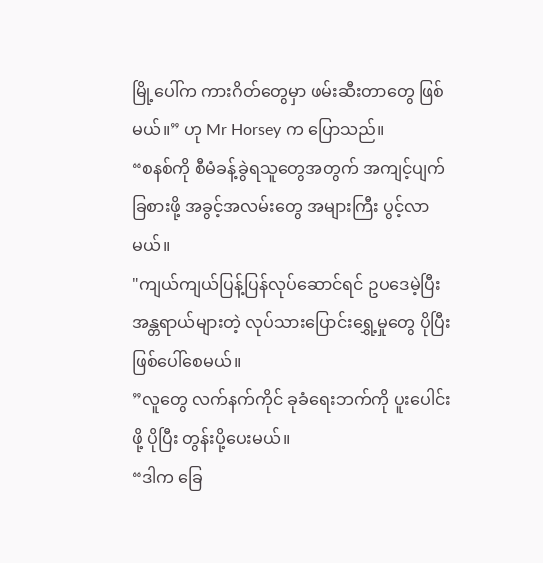မြို့ပေါ်က ကားဂိတ်တွေမှာ ဖမ်းဆီးတာတွေ ဖြစ်မယ်။” ဟု Mr Horsey က ပြောသည်။
“စနစ်ကို စီမံခန့်ခွဲရသူတွေအတွက် အကျင့်ပျက်ခြစားဖို့ အခွင့်အလမ်းတွေ အများကြီး ပွင့်လာမယ်။
"ကျယ်ကျယ်ပြန့်ပြန်လုပ်ဆောင်ရင် ဥပဒေမဲ့ပြီး အန္တရာယ်များတဲ့ လုပ်သားပြောင်းရွှေ့မှုတွေ ပိုပြီး ဖြစ်ပေါ်စေမယ်။
”လူတွေ လက်နက်ကိုင် ခုခံရေးဘက်ကို ပူးပေါင်းဖို့ ပိုပြီး တွန်းပို့ပေးမယ်။
“ဒါက ခြေ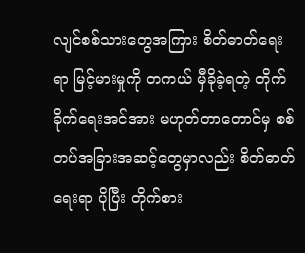လျင်စစ်သားတွေအကြား စိတ်ဓာတ်ရေးရာ မြင့်မားမှုကို တကယ် မှီခိုခဲ့ရတဲ့ တိုက်ခိုက်ရေးအင်အား မဟုတ်တာတောင်မှ စစ်တပ်အခြားအဆင့်တွေမှာလည်း စိတ်ဓာတ်ရေးရာ ပိုပြီး တိုက်စား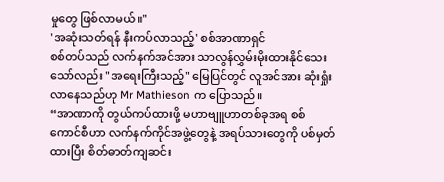မှုတွေ ဖြစ်လာမယ်။"
'အဆုံးသတ်ရန် နီးကပ်လာသည့်' စစ်အာဏာရှင်
စစ်တပ်သည် လက်နက်အင်အား သာလွန်လွှမ်းမိုးထားနိုင်သေးသော်လည်း "အရေးကြီးသည့်" မြေပြင်တွင် လူအင်အား ဆုံးရှုံးလာနေသည်ဟု Mr Mathieson က ပြောသည်။
“အာဏာကို တွယ်ကပ်ထားဖို့ မဟာဗျူဟာတစ်ခုအရ စစ်ကောင်စီဟာ လက်နက်ကိုင်အဖွဲ့တွေနဲ့ အရပ်သားတွေကို ပစ်မှတ်ထားပြီး စိတ်ဓာတ်ကျဆင်း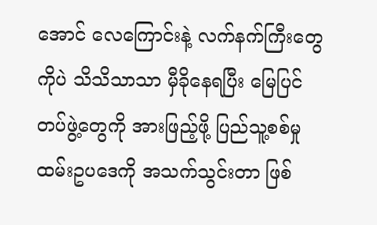အောင် လေကြောင်းနဲ့ လက်နက်ကြီးတွေကိုပဲ သိသိသာသာ မှီခိုနေရပြီး မြေပြင်တပ်ဖွဲ့တွေကို အားဖြည့်ဖို့ ပြည်သူ့စစ်မှုထမ်းဥပဒေကို အသက်သွင်းတာ ဖြစ်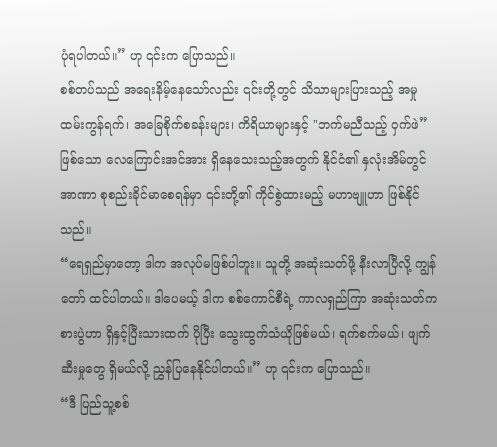ပုံရပါတယ်။” ဟု ၎င်းက ပြောသည်။
စစ်တပ်သည် အရေးနိမ့်နေသော်လည်း ၎င်းတို့တွင် သိသာများပြားသည့် အမှုထမ်းကွန်ရက်၊ အခြေစိုက်စခန်းများ၊ ကိရိယာများနှင့် "ဘက်မညီသည့် ဝှက်ဖဲ” ဖြစ်သော လေကြောင်းအင်အား ရှိနေသေးသည့်အတွက် နိုင်ငံ၏ နှလုံးအိမ်တွင် အာဏာ စုစည်းခိုင်မာစေရန်မှာ ၎င်းတို့၏ ကိုင်စွဲထားမည့် မဟာဗျူဟာ ဖြစ်နိုင်သည်။
“ရေရှည်မှာတော့ ဒါက အလုပ်မဖြစ်ပါဘူး။ သူတို့ အဆုံးသတ်ဖို့ နီးလာပြီလို့ ကျွန်တော် ထင်ပါတယ်။ ဒါပေမယ့် ဒါက စစ်ကောင်စီရဲ့ ကာလရှည်ကြာ အဆုံးသတ်ကစားပွဲဟာ ရှိနှင့်ပြီးသားထက် ပိုပြီး သွေးထွက်သံယိုဖြစ်မယ်၊ ရက်စက်မယ်၊ ဖျက်ဆီးမှုတွေ ရှိမယ်လို့ ညွှန်ပြနေနိုင်ပါတယ်။” ဟု ၎င်းက ပြောသည်။
“ဒီ ပြည်သူ့စစ်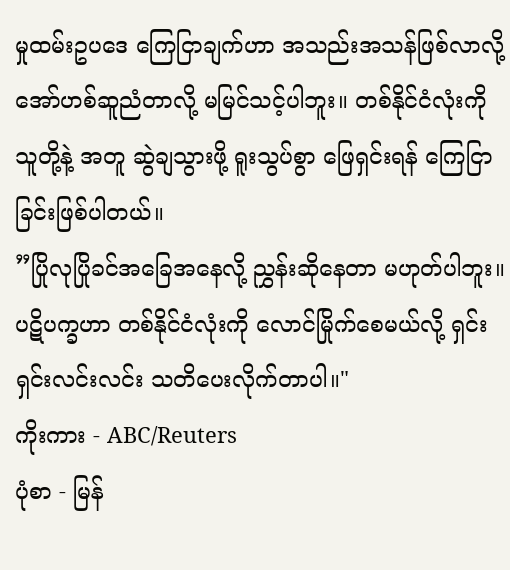မှုထမ်းဥပဒေ ကြေငြာချက်ဟာ အသည်းအသန်ဖြစ်လာလို့ အော်ဟစ်ဆူညံတာလို့ မမြင်သင့်ပါဘူး။ တစ်နိုင်ငံလုံးကို သူတို့နဲ့ အတူ ဆွဲချသွားဖို့ ရူးသွပ်စွာ ဖြေရှင်းရန် ကြေငြာခြင်းဖြစ်ပါတယ်။
”ပြိုလုပြိုခင်အခြေအနေလို့ ညွှန်းဆိုနေတာ မဟုတ်ပါဘူး။ ပဋိပက္ခဟာ တစ်နိုင်ငံလုံးကို လောင်မြိုက်စေမယ်လို့ ရှင်းရှင်းလင်းလင်း သတိပေးလိုက်တာပါ။"
ကိုးကား - ABC/Reuters
ပုံစာ - မြန်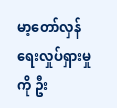မာ့တော်လှန်ရေးလှုပ်ရှားမှုကို ဦး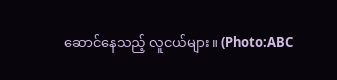ဆောင်နေသည့် လူငယ်များ။ (Photo:ABC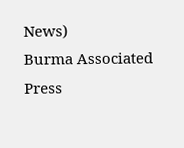News)
Burma Associated Press